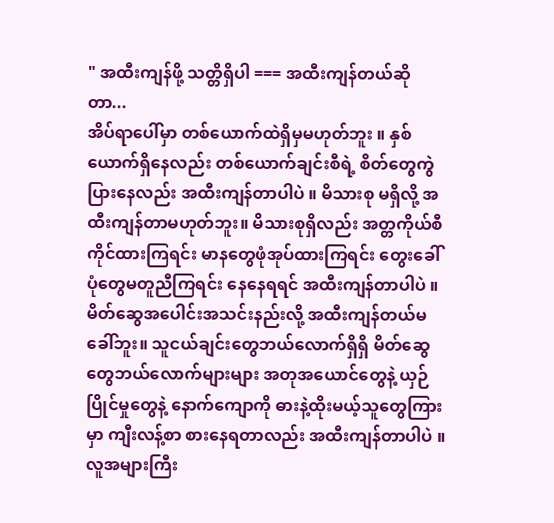" အထီးကျန်ဖို့ သတ္တိရှိပါ === အထီးကျန်တယ်ဆိုတာ...
အိပ်ရာပေါ်မှာ တစ်ယောက်ထဲရှိမှမဟုတ်ဘူး ။ နှစ်ယောက်ရှိနေလည်း တစ်ယောက်ချင်းစီရဲ့ စိတ်တွေကွဲပြားနေလည်း အထီးကျန်တာပါပဲ ။ မိသားစု မရှိလို့ အထီးကျန်တာမဟုတ်ဘူး။ မိသားစုရှိလည်း အတ္တကိုယ်စီကိုင်ထားကြရင်း မာနတွေဖုံအုပ်ထားကြရင်း တွေးခေါ်ပုံတွေမတူညီကြရင်း နေနေရရင် အထီးကျန်တာပါပဲ ။ မိတ်ဆွေအပေါင်းအသင်းနည်းလို့ အထီးကျန်တယ်မခေါ်ဘူး။ သူငယ်ချင်းတွေဘယ်လောက်ရှိရှိ မိတ်ဆွေတွေဘယ်လောက်များများ အတုအယောင်တွေနဲ့ ယှဉ်ပြိုင်မှုတွေနဲ့ နောက်ကျောကို ဓားနဲ့ထိုးမယ့်သူတွေကြားမှာ ကျီးလန့်စာ စားနေရတာလည်း အထီးကျန်တာပါပဲ ။ လူအများကြီး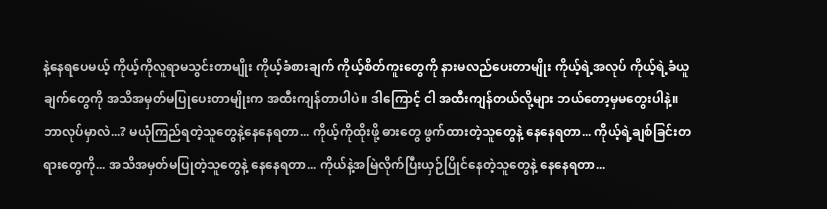နဲ့နေရပေမယ့် ကိုယ့်ကိုလူရာမသွင်းတာမျိုး ကိုယ့်ခံစားချက် ကိုယ့်စိတ်ကူးတွေကို နားမလည်ပေးတာမျိုး ကိုယ့်ရဲ့အလုပ် ကိုယ့်ရဲ့ခံယူချက်တွေကို အသိအမှတ်မပြုပေးတာမျိုးက အထီးကျန်တာပါပဲ။ ဒါကြောင့် ငါ အထီးကျန်တယ်လို့များ ဘယ်တော့မှမတွေးပါနဲ့။ ဘာလုပ်မှာလဲ...? မယုံကြည်ရတဲ့သူတွေနဲ့နေနေရတာ... ကိုယ့်ကိုထိုးဖို့ ဓားတွေ ဖွက်ထားတဲ့သူတွေနဲ့ နေနေရတာ... ကိုယ့်ရဲ့ချစ်ခြင်းတရားတွေကို... အသိအမှတ်မပြုတဲ့သူတွေနဲ့ နေနေရတာ... ကိုယ်နဲ့အမြဲလိုက်ပြီးယှဉ်ပြိုင်နေတဲ့သူတွေနဲ့ နေနေရတာ...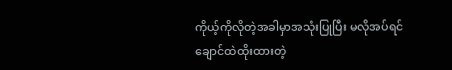ကိုယ့်ကိုလိုတဲ့အခါမှာအသုံးပြုပြီး မလိုအပ်ရင်ချောင်ထဲထိုးထားတဲ့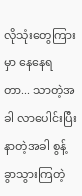လိုသုံးတွေကြားမှာ နေနေရတာ... သာတဲ့အခါ လာပေါင်းပြီး နာတဲ့အခါ စွန့်ခွာသွားကြတဲ့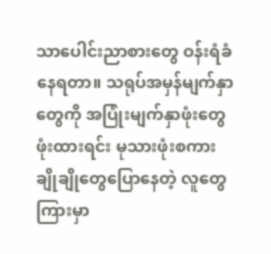သာပေါင်းညာစားတွေ ဝန်းရံခံနေရတာ။ သရုပ်အမှန်မျက်နှာတွေကို အပြုံးမျက်နှာဖုံးတွေ ဖုံးထားရင်း မုသားဖုံးစကားချိုချိုတွေပြောနေတဲ့ လူတွေကြားမှာ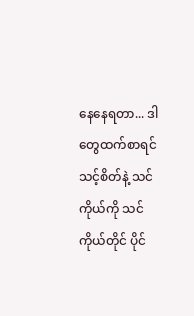နေနေရတာ... ဒါတွေထက်စာရင် သင့်စိတ်နဲ့ သင်ကိုယ်ကို သင်ကိုယ်တိုင် ပိုင်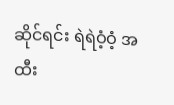ဆိုင်ရင်း ရဲရဲဝံ့ဝံ့ အထီး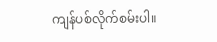ကျန်ပစ်လိုက်စမ်းပါ။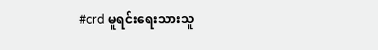#crd မူရင်းရေးသားသူ